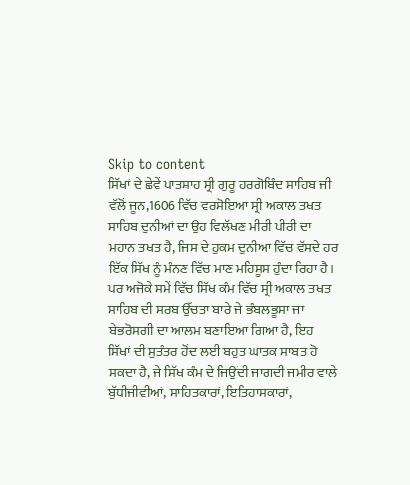Skip to content
ਸਿੱਖਾਂ ਦੇ ਛੇਵੇਂ ਪਾਤਸ਼ਾਹ ਸ੍ਰੀ ਗੁਰੂ ਹਰਗੋਬਿੰਦ ਸਾਹਿਬ ਜੀ ਵੱਲੋਂ ਜੂਨ,1606 ਵਿੱਚ ਵਰਸੋਇਆ ਸ੍ਰੀ ਅਕਾਲ ਤਖਤ ਸਾਹਿਬ ਦੁਨੀਆਂ ਦਾ ਉਹ ਵਿਲੱਖਣ ਮੀਰੀ ਪੀਰੀ ਦਾ ਮਹਾਨ ਤਖਤ ਹੈ, ਜਿਸ ਦੇ ਹੁਕਮ ਦੁਨੀਆ ਵਿੱਚ ਵੱਸਦੇ ਹਰ ਇੱਕ ਸਿੱਖ ਨੂੰ ਮੰਨਣ ਵਿੱਚ ਮਾਣ ਮਹਿਸੂਸ ਹੁੰਦਾ ਰਿਹਾ ਹੈ। ਪਰ ਅਜੋਕੇ ਸਮੇਂ ਵਿੱਚ ਸਿੱਖ ਕੰਮ ਵਿੱਚ ਸ੍ਰੀ ਅਕਾਲ ਤਖਤ ਸਾਹਿਬ ਦੀ ਸਰਬ ਉੱਚਤਾ ਬਾਰੇ ਜੇ ਭੰਬਲਭੂਸਾ ਜਾ ਬੇਭਰੋਸਗੀ ਦਾ ਆਲਮ ਬਣਾਇਆ ਗਿਆ ਹੈ, ਇਹ ਸਿੱਖਾਂ ਦੀ ਸੁਤੰਤਰ ਹੋਂਦ ਲਈ ਬਹੁਤ ਘਾਤਕ ਸਾਬਤ ਹੋ ਸਕਦਾ ਹੈ, ਜੇ ਸਿੱਖ ਕੰਮ ਦੇ ਜਿਉਂਦੀ ਜਾਗਦੀ ਜਮੀਰ ਵਾਲੇ ਬੁੱਧੀਜੀਵੀਆਂ, ਸਾਹਿਤਕਾਰਾਂ, ਇਤਿਹਾਸਕਾਰਾਂ,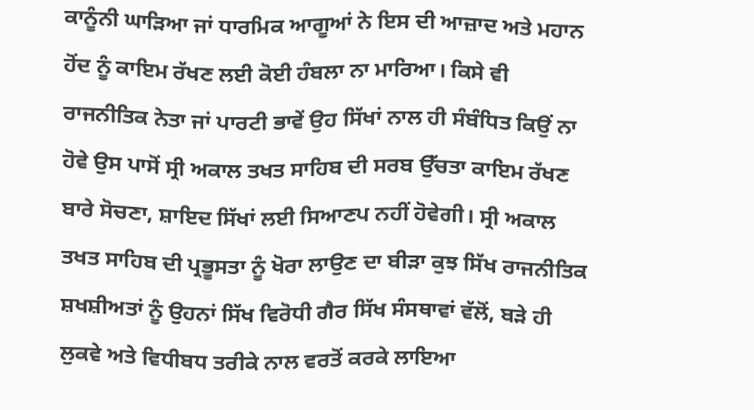ਕਾਨੂੰਨੀ ਘਾੜਿਆ ਜਾਂ ਧਾਰਮਿਕ ਆਗੂਆਂ ਨੇ ਇਸ ਦੀ ਆਜ਼ਾਦ ਅਤੇ ਮਹਾਨ ਹੋਂਦ ਨੂੰ ਕਾਇਮ ਰੱਖਣ ਲਈ ਕੋਈ ਹੰਬਲਾ ਨਾ ਮਾਰਿਆ। ਕਿਸੇ ਵੀ ਰਾਜਨੀਤਿਕ ਨੇਤਾ ਜਾਂ ਪਾਰਟੀ ਭਾਵੇਂ ਉਹ ਸਿੱਖਾਂ ਨਾਲ ਹੀ ਸੰਬੰਧਿਤ ਕਿਉਂ ਨਾ ਹੋਵੇ ਉਸ ਪਾਸੋਂ ਸ੍ਰੀ ਅਕਾਲ ਤਖਤ ਸਾਹਿਬ ਦੀ ਸਰਬ ਉੱਚਤਾ ਕਾਇਮ ਰੱਖਣ ਬਾਰੇ ਸੋਚਣਾ, ਸ਼ਾਇਦ ਸਿੱਖਾਂ ਲਈ ਸਿਆਣਪ ਨਹੀਂ ਹੋਵੇਗੀ। ਸ੍ਰੀ ਅਕਾਲ ਤਖਤ ਸਾਹਿਬ ਦੀ ਪ੍ਰਭੂਸਤਾ ਨੂੰ ਖੋਰਾ ਲਾਉਣ ਦਾ ਬੀੜਾ ਕੁਝ ਸਿੱਖ ਰਾਜਨੀਤਿਕ ਸ਼ਖਸ਼ੀਅਤਾਂ ਨੂੰ ਉਹਨਾਂ ਸਿੱਖ ਵਿਰੋਧੀ ਗੈਰ ਸਿੱਖ ਸੰਸਥਾਵਾਂ ਵੱਲੋਂ, ਬੜੇ ਹੀ ਲੁਕਵੇ ਅਤੇ ਵਿਧੀਬਧ ਤਰੀਕੇ ਨਾਲ ਵਰਤੋਂ ਕਰਕੇ ਲਾਇਆ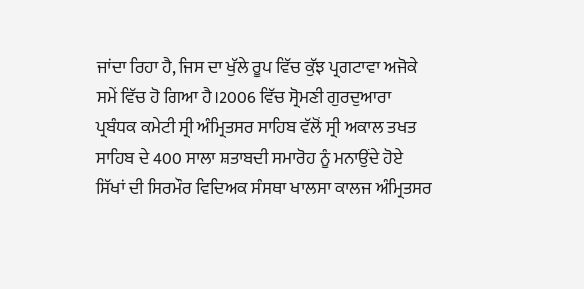ਜਾਂਦਾ ਰਿਹਾ ਹੈ, ਜਿਸ ਦਾ ਖੁੱਲੇ ਰੂਪ ਵਿੱਚ ਕੁੱਝ ਪ੍ਰਗਟਾਵਾ ਅਜੋਕੇ ਸਮੇਂ ਵਿੱਚ ਹੋ ਗਿਆ ਹੈ।2006 ਵਿੱਚ ਸ੍ਰੋਮਣੀ ਗੁਰਦੁਆਰਾ ਪ੍ਰਬੰਧਕ ਕਮੇਟੀ ਸ੍ਰੀ ਅੰਮ੍ਰਿਤਸਰ ਸਾਹਿਬ ਵੱਲੋਂ ਸ੍ਰੀ ਅਕਾਲ ਤਖਤ ਸਾਹਿਬ ਦੇ 400 ਸਾਲਾ ਸ਼ਤਾਬਦੀ ਸਮਾਰੋਹ ਨੂੰ ਮਨਾਉਂਦੇ ਹੋਏ ਸਿੱਖਾਂ ਦੀ ਸਿਰਮੌਰ ਵਿਦਿਅਕ ਸੰਸਥਾ ਖਾਲਸਾ ਕਾਲਜ ਅੰਮ੍ਰਿਤਸਰ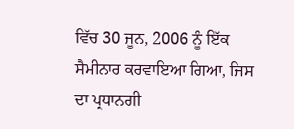ਵਿੱਚ 30 ਜੂਨ, 2006 ਨੂੰ ਇੱਕ ਸੈਮੀਨਾਰ ਕਰਵਾਇਆ ਗਿਆ, ਜਿਸ ਦਾ ਪ੍ਰਧਾਨਗੀ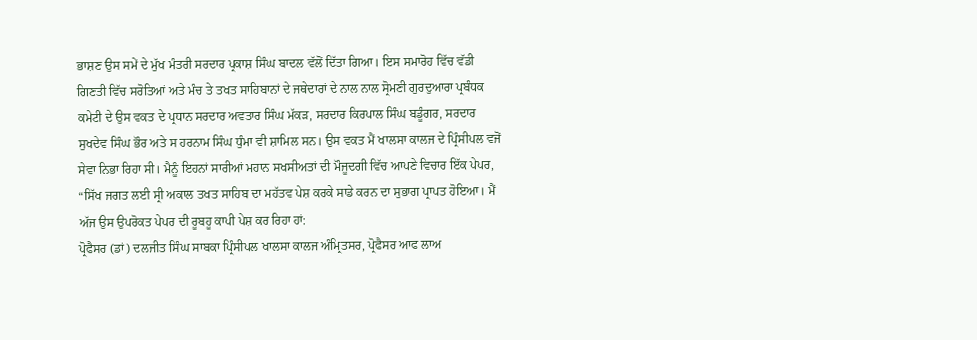ਭਾਸ਼ਣ ਉਸ ਸਮੇਂ ਦੇ ਮੁੱਖ ਮੰਤਰੀ ਸਰਦਾਰ ਪ੍ਰਕਾਸ਼ ਸਿੰਘ ਬਾਦਲ ਵੱਲੋਂ ਦਿੱਤਾ ਗਿਆ। ਇਸ ਸਮਾਰੋਹ ਵਿੱਚ ਵੱਡੀ ਗਿਣਤੀ ਵਿੱਚ ਸਰੋਤਿਆਂ ਅਤੇ ਮੰਚ ਤੇ ਤਖਤ ਸਾਹਿਬਾਨਾਂ ਦੇ ਜਥੇਦਾਰਾਂ ਦੇ ਨਾਲ ਨਾਲ ਸ੍ਰੋਮਣੀ ਗੁਰਦੁਆਰਾ ਪ੍ਰਬੰਧਕ ਕਮੇਟੀ ਦੇ ਉਸ ਵਕਤ ਦੇ ਪ੍ਰਧਾਨ ਸਰਦਾਰ ਅਵਤਾਰ ਸਿੰਘ ਮੱਕੜ, ਸਰਦਾਰ ਕਿਰਪਾਲ ਸਿੰਘ ਬਡੂੰਗਰ, ਸਰਦਾਰ ਸੁਖਦੇਵ ਸਿੰਘ ਭੌਰ ਅਤੇ ਸ ਹਰਨਾਮ ਸਿੰਘ ਧੁੰਮਾ ਵੀ ਸ਼ਾਮਿਲ ਸਨ। ਉਸ ਵਕਤ ਮੈਂ ਖਾਲਸਾ ਕਾਲਜ ਦੇ ਪ੍ਰਿੰਸੀਪਲ ਵਜੋਂ ਸੇਵਾ ਨਿਭਾ ਰਿਹਾ ਸੀ। ਮੈਨੂੰ ਇਹਨਾਂ ਸਾਰੀਆਂ ਮਹਾਨ ਸਖਸੀਅਤਾਂ ਦੀ ਮੌਜੂਦਗੀ ਵਿੱਚ ਆਪਣੇ ਵਿਚਾਰ ਇੱਕ ਪੇਪਰ, “ਸਿੱਖ ਜਗਤ ਲਈ ਸ੍ਰੀ ਅਕਾਲ ਤਖਤ ਸਾਹਿਬ ਦਾ ਮਹੱਤਵ ਪੇਸ਼ ਕਰਕੇ ਸਾਡੇ ਕਰਨ ਦਾ ਸੁਭਾਗ ਪ੍ਰਾਪਤ ਹੋਇਆ। ਮੈਂ ਅੱਜ ਉਸ ਉਪਰੋਕਤ ਪੇਪਰ ਦੀ ਰੂਬਹੂ ਕਾਪੀ ਪੇਸ਼ ਕਰ ਰਿਹਾ ਹਾਂ:
ਪ੍ਰੋਫੈਸਰ (ਡਾਂ) ਦਲਜੀਤ ਸਿੰਘ ਸਾਬਕਾ ਪ੍ਰਿੰਸੀਪਲ ਖਾਲਸਾ ਕਾਲਜ ਅੰਮ੍ਰਿਤਸਰ, ਪ੍ਰੋਫੈਸਰ ਆਫ ਲਾਅ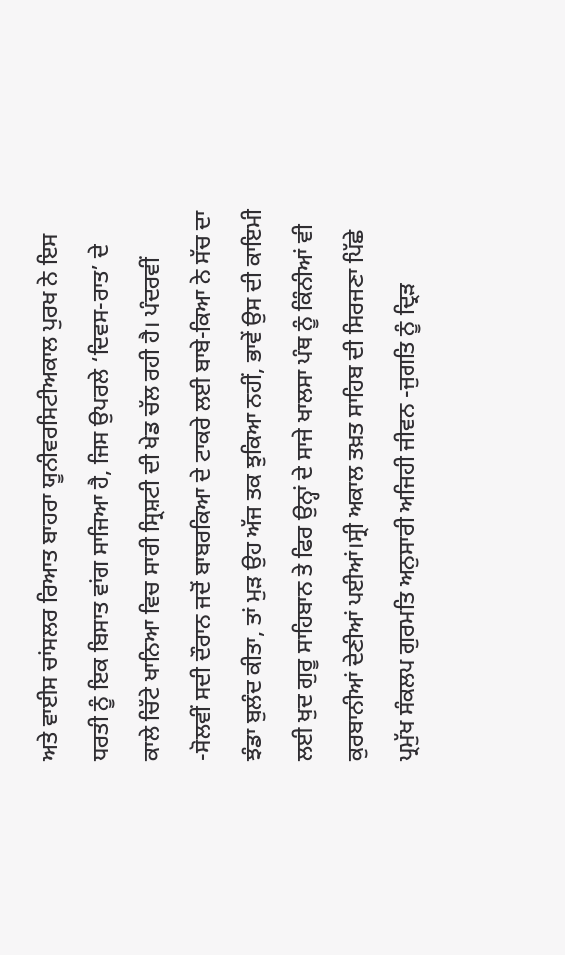ਅਤੇ ਵਾਈਸ ਚਾਂਸਲਰ ਰਿਆਤ ਬਾਹਰਾ ਯੂਨੀਵਰਸਿਟੀਅਕਾਲ ਪੁਰਖ ਨੇ ਇਸ ਧਰਤੀ ਨੂੰ ਇਕ ਬਿਸਾਤ ਵਾਂਗ ਸਾਜਿਆ ਹੈ, ਜਿਸ ਉਪਰਲੇ ‘ਦਿਵਸ-ਰਾਤ’ ਦੇ ਕਾਲੇ ਚਿੱਟੇ ਖਾਨਿਆ ਵਿਚ ਸਾਰੀ ਸ੍ਰਿਸ਼ਟੀ ਦੀ ਖੇਡ ਚੱਲ ਰਹੀ ਹੈ। ਪੰਦਰਵੀਂ -ਸੋਲਵੀਂ ਸਦੀ ਦੌਰਾਨ ਜਦੋਂ ਬਾਬਰਕਿਆ ਦੇ ਟਾਕਰੇ ਲਈ ਬਾਬੇ-ਕਿਆ ਨੇ ਸੱਚ ਦਾ ਝੰਡਾ ਬੁਲੰਦ ਕੀਤਾ, ਤਾਂ ਮੁੜ ਉਹ ਅੱਜ ਤਕ ਝੁਕਿਆ ਨਹੀਂ, ਭਾਵੇਂ ਉਸ ਦੀ ਕਾਇਮੀ ਲਈ ਖੁਦ ਗੁਰੂ ਸਾਹਿਬਾਨ ਤੇ ਫਿਰ ਉਨ੍ਹਾਂ ਦੇ ਸਾਜੇ ਖਾਲਸਾ ਪੰਥ ਨੂੰ ਕਿੰਨੀਆਂ ਵੀ ਕੁਰਬਾਨੀਆਂ ਦੇਣੀਆਂ ਪਈਆਂ।ਸ੍ਰੀ ਅਕਾਲ ਤਖ਼ਤ ਸਾਹਿਬ ਦੀ ਸਿਰਜਣਾ ਪਿੱਛੇ ਪ੍ਰਮੁੱਖ ਸੰਕਲਪ ਗੁਰਮਤਿ ਅਨੁਸਾਰੀ ਅਜਿਹੀ ਜੀਵਨ -ਜੁਗਤਿ ਨੂੰ ਦ੍ਰਿੜ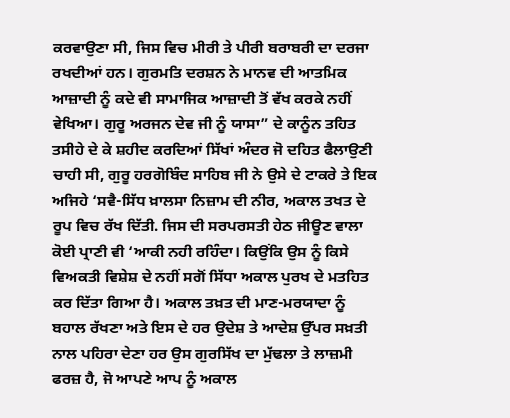ਕਰਵਾਉਣਾ ਸੀ, ਜਿਸ ਵਿਚ ਮੀਰੀ ਤੇ ਪੀਰੀ ਬਰਾਬਰੀ ਦਾ ਦਰਜਾ ਰਖਦੀਆਂ ਹਨ। ਗੁਰਮਤਿ ਦਰਸ਼ਨ ਨੇ ਮਾਨਵ ਦੀ ਆਤਮਿਕ ਆਜ਼ਾਦੀ ਨੂੰ ਕਦੇ ਵੀ ਸਾਮਾਜਿਕ ਆਜ਼ਾਦੀ ਤੋਂ ਵੱਖ ਕਰਕੇ ਨਹੀਂ ਵੇਖਿਆ। ਗੁਰੂ ਅਰਜਨ ਦੇਵ ਜੀ ਨੂੰ ਯਾਸਾ” ਦੇ ਕਾਨੂੰਨ ਤਹਿਤ ਤਸੀਹੇ ਦੇ ਕੇ ਸ਼ਹੀਦ ਕਰਦਿਆਂ ਸਿੱਖਾਂ ਅੰਦਰ ਜੋ ਦਹਿਤ ਫੈਲਾਉਣੀ ਚਾਹੀ ਸੀ, ਗੁਰੂ ਹਰਗੋਬਿੰਦ ਸਾਹਿਬ ਜੀ ਨੇ ਉਸੇ ਦੇ ਟਾਕਰੇ ਤੇ ਇਕ ਅਜਿਹੇ ‘ਸਵੈ-ਸਿੱਧ ਖ਼ਾਲਸਾ ਨਿਜ਼ਾਮ ਦੀ ਨੀਰ, ਅਕਾਲ ਤਖਤ ਦੇ ਰੂਪ ਵਿਚ ਰੱਖ ਦਿੱਤੀ. ਜਿਸ ਦੀ ਸਰਪਰਸਤੀ ਹੇਠ ਜੀਊਣ ਵਾਲਾ ਕੋਈ ਪ੍ਰਾਣੀ ਵੀ ‘ਆਕੀ ਨਹੀ ਰਹਿੰਦਾ। ਕਿਉਂਕਿ ਉਸ ਨੂੰ ਕਿਸੇ ਵਿਅਕਤੀ ਵਿਸ਼ੇਸ਼ ਦੇ ਨਹੀਂ ਸਗੋਂ ਸਿੱਧਾ ਅਕਾਲ ਪੁਰਖ ਦੇ ਮਤਹਿਤ ਕਰ ਦਿੱਤਾ ਗਿਆ ਹੈ। ਅਕਾਲ ਤਖ਼ਤ ਦੀ ਮਾਣ-ਮਰਯਾਦਾ ਨੂੰ ਬਹਾਲ ਰੱਖਣਾ ਅਤੇ ਇਸ ਦੇ ਹਰ ਉਦੇਸ਼ ਤੇ ਆਦੇਸ਼ ਉੱਪਰ ਸਖ਼ਤੀ ਨਾਲ ਪਹਿਰਾ ਦੇਣਾ ਹਰ ਉਸ ਗੁਰਸਿੱਖ ਦਾ ਮੁੱਢਲਾ ਤੇ ਲਾਜ਼ਮੀ ਫਰਜ਼ ਹੈ, ਜੋ ਆਪਣੇ ਆਪ ਨੂੰ ਅਕਾਲ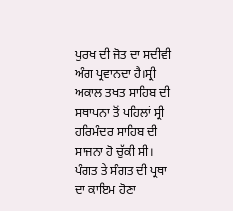ਪੁਰਖ ਦੀ ਜੋਤ ਦਾ ਸਦੀਵੀ ਅੰਗ ਪ੍ਰਵਾਨਦਾ ਹੈ।ਸ੍ਰੀ ਅਕਾਲ ਤਖਤ ਸਾਹਿਬ ਦੀ ਸਥਾਪਨਾ ਤੋਂ ਪਹਿਲਾਂ ਸ੍ਰੀ ਹਰਿਮੰਦਰ ਸਾਹਿਬ ਦੀ ਸਾਜਨਾ ਹੋ ਚੁੱਕੀ ਸੀ। ਪੰਗਤ ਤੇ ਸੰਗਤ ਦੀ ਪ੍ਰਥਾ ਦਾ ਕਾਇਮ ਹੋਣਾ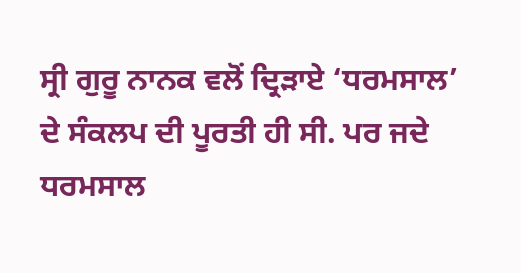ਸ੍ਰੀ ਗੁਰੂ ਨਾਨਕ ਵਲੋਂ ਦ੍ਰਿੜਾਏ ‘ਧਰਮਸਾਲ’ ਦੇ ਸੰਕਲਪ ਦੀ ਪੂਰਤੀ ਹੀ ਸੀ. ਪਰ ਜਦੇ ਧਰਮਸਾਲ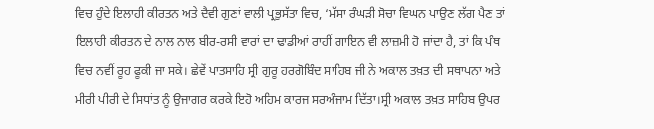ਵਿਚ ਹੁੰਦੇ ਇਲਾਹੀ ਕੀਰਤਨ ਅਤੇ ਦੈਵੀ ਗੁਣਾਂ ਵਾਲੀ ਪ੍ਰਭੁਸੱਤਾ ਵਿਚ, ‘ਮੱਸਾ ਰੰਘੜੀ ਸੋਚਾ ਵਿਘਨ ਪਾਉਣ ਲੱਗ ਪੈਣ ਤਾਂ ਇਲਾਹੀ ਕੀਰਤਨ ਦੇ ਨਾਲ ਨਾਲ ਬੀਰ-ਰਸੀ ਵਾਰਾਂ ਦਾ ਢਾਡੀਆਂ ਰਾਹੀਂ ਗਾਇਨ ਵੀ ਲਾਜ਼ਮੀ ਹੋ ਜਾਂਦਾ ਹੈ, ਤਾਂ ਕਿ ਪੰਥ ਵਿਚ ਨਵੀਂ ਰੂਹ ਫੂਕੀ ਜਾ ਸਕੇ। ਛੇਵੇਂ ਪਾਤਸਾਹਿ ਸ੍ਰੀ ਗੁਰੂ ਹਰਗੋਬਿੰਦ ਸਾਹਿਬ ਜੀ ਨੇ ਅਕਾਲ ਤਖ਼ਤ ਦੀ ਸਥਾਪਨਾ ਅਤੇ ਮੀਰੀ ਪੀਰੀ ਦੇ ਸਿਧਾਂਤ ਨੂੰ ਉਜਾਗਰ ਕਰਕੇ ਇਹੋ ਅਹਿਮ ਕਾਰਜ ਸਰਅੰਜਾਮ ਦਿੱਤਾ।ਸ੍ਰੀ ਅਕਾਲ ਤਖ਼ਤ ਸਾਹਿਬ ਉਪਰ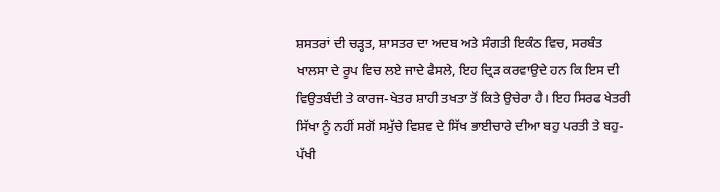ਸ਼ਸਤਰਾਂ ਦੀ ਚੜ੍ਹਤ, ਸ਼ਾਸਤਰ ਦਾ ਅਦਬ ਅਤੇ ਸੰਗਤੀ ਇਕੰਠ ਵਿਚ, ਸਰਬੰਤ ਖਾਲਸਾ ਦੇ ਰੂਪ ਵਿਚ ਲਏ ਜਾਦੇ ਫੈਸਲੇ, ਇਹ ਦ੍ਰਿੜ ਕਰਵਾਉਦੇ ਹਨ ਕਿ ਇਸ ਦੀ ਵਿਉਤਬੰਦੀ ਤੇ ਕਾਰਜ-ਖੇਤਰ ਸ਼ਾਹੀ ਤਖਤਾ ਤੋਂ ਕਿਤੇ ਉਚੇਰਾ ਹੈ। ਇਹ ਸਿਰਫ ਖੇਤਰੀ ਸਿੱਖਾ ਨੂੰ ਨਹੀਂ ਸਗੋਂ ਸਮੁੱਚੇ ਵਿਸ਼ਵ ਦੇ ਸਿੱਖ ਭਾਈਚਾਰੇ ਦੀਆ ਬਹੁ ਪਰਤੀ ਤੇ ਬਹੁ-ਪੱਖੀ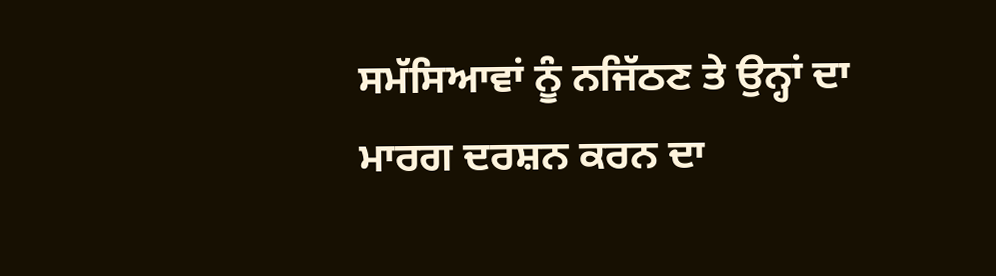ਸਮੱਸਿਆਵਾਂ ਨੂੰ ਨਜਿੱਠਣ ਤੇ ਉਨ੍ਹਾਂ ਦਾ ਮਾਰਗ ਦਰਸ਼ਨ ਕਰਨ ਦਾ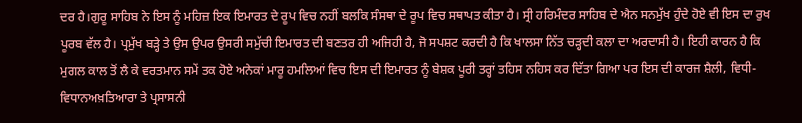ਦਰ ਹੈ।ਗੁਰੂ ਸਾਹਿਬ ਨੇ ਇਸ ਨੂੰ ਮਹਿਜ਼ ਇਕ ਇਮਾਰਤ ਦੇ ਰੂਪ ਵਿਚ ਨਹੀਂ ਬਲਕਿ ਸੰਸਥਾ ਦੇ ਰੂਪ ਵਿਚ ਸਥਾਪਤ ਕੀਤਾ ਹੈ। ਸ੍ਰੀ ਹਰਿਮੰਦਰ ਸਾਹਿਬ ਦੇ ਐਨ ਸਨਮੁੱਖ ਹੁੰਦੇ ਹੋਏ ਵੀ ਇਸ ਦਾ ਰੁਖ ਪੂਰਬ ਵੱਲ ਹੈ। ਪ੍ਰਮੁੱਖ ਬੜ੍ਹੇ ਤੇ ਉਸ ਉਪਰ ਉਸਰੀ ਸਮੁੱਚੀ ਇਮਾਰਤ ਦੀ ਬਣਤਰ ਹੀ ਅਜਿਹੀ ਹੈ, ਜੋ ਸਪਸ਼ਟ ਕਰਦੀ ਹੈ ਕਿ ਖਾਲਸਾ ਨਿੱਤ ਚੜ੍ਹਦੀ ਕਲਾ ਦਾ ਅਰਦਾਸੀ ਹੈ। ਇਹੀ ਕਾਰਨ ਹੈ ਕਿ ਮੁਗਲ ਕਾਲ ਤੋਂ ਲੈ ਕੇ ਵਰਤਮਾਨ ਸਮੇਂ ਤਕ ਹੋਏ ਅਨੇਕਾਂ ਮਾਰੂ ਹਮਲਿਆਂ ਵਿਚ ਇਸ ਦੀ ਇਮਾਰਤ ਨੂੰ ਬੇਸ਼ਕ ਪੂਰੀ ਤਰ੍ਹਾਂ ਤਹਿਸ ਨਹਿਸ ਕਰ ਦਿੱਤਾ ਗਿਆ ਪਰ ਇਸ ਦੀ ਕਾਰਜ ਸ਼ੈਲੀ, ਵਿਧੀ-ਵਿਧਾਨਅਖ਼ਤਿਆਰਾ ਤੇ ਪ੍ਰਸਾਸਨੀ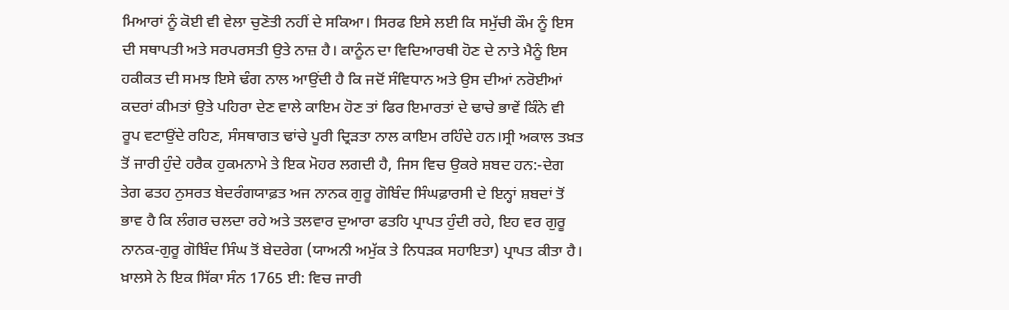ਮਿਆਰਾਂ ਨੂੰ ਕੋਈ ਵੀ ਵੇਲਾ ਚੁਣੋਤੀ ਨਹੀਂ ਦੇ ਸਕਿਆ। ਸਿਰਫ ਇਸੇ ਲਈ ਕਿ ਸਮੁੱਚੀ ਕੌਮ ਨੂੰ ਇਸ ਦੀ ਸਥਾਪਤੀ ਅਤੇ ਸਰਪਰਸਤੀ ਉਤੇ ਨਾਜ਼ ਹੈ। ਕਾਨੂੰਨ ਦਾ ਵਿਦਿਆਰਥੀ ਹੋਣ ਦੇ ਨਾਤੇ ਮੈਨੂੰ ਇਸ ਹਕੀਕਤ ਦੀ ਸਮਝ ਇਸੇ ਢੰਗ ਨਾਲ ਆਉਂਦੀ ਹੈ ਕਿ ਜਦੋਂ ਸੰਵਿਧਾਨ ਅਤੇ ਉਸ ਦੀਆਂ ਨਰੋਈਆਂ ਕਦਰਾਂ ਕੀਮਤਾਂ ਉਤੇ ਪਹਿਰਾ ਦੇਣ ਵਾਲੇ ਕਾਇਮ ਹੋਣ ਤਾਂ ਫਿਰ ਇਮਾਰਤਾਂ ਦੇ ਢਾਚੇ ਭਾਵੇਂ ਕਿੰਨੇ ਵੀ ਰੂਪ ਵਟਾਉਂਦੇ ਰਹਿਣ, ਸੰਸਥਾਗਤ ਢਾਂਚੇ ਪੂਰੀ ਦ੍ਰਿੜਤਾ ਨਾਲ ਕਾਇਮ ਰਹਿੰਦੇ ਹਨ।ਸ੍ਰੀ ਅਕਾਲ ਤਖ਼ਤ ਤੋਂ ਜਾਰੀ ਹੁੰਦੇ ਹਰੈਕ ਹੁਕਮਨਾਮੇ ਤੇ ਇਕ ਮੋਹਰ ਲਗਦੀ ਹੈ, ਜਿਸ ਵਿਚ ਉਕਰੇ ਸ਼ਬਦ ਹਨ:-ਦੇਗ ਤੇਗ ਫਤਹ ਨੁਸਰਤ ਬੇਦਰੰਗਯਾਫ਼ਤ ਅਜ ਨਾਨਕ ਗੁਰੂ ਗੋਬਿੰਦ ਸਿੰਘਫ਼ਾਰਸੀ ਦੇ ਇਨ੍ਹਾਂ ਸ਼ਬਦਾਂ ਤੋਂ ਭਾਵ ਹੈ ਕਿ ਲੰਗਰ ਚਲਦਾ ਰਹੇ ਅਤੇ ਤਲਵਾਰ ਦੁਆਰਾ ਫਤਹਿ ਪ੍ਰਾਪਤ ਹੁੰਦੀ ਰਹੇ, ਇਹ ਵਰ ਗੁਰੂ ਨਾਨਕ-ਗੁਰੂ ਗੋਬਿੰਦ ਸਿੰਘ ਤੋਂ ਬੇਦਰੇਗ (ਯਾਅਨੀ ਅਮੁੱਕ ਤੇ ਨਿਧੜਕ ਸਹਾਇਤਾ) ਪ੍ਰਾਪਤ ਕੀਤਾ ਹੈ। ਖ਼ਾਲਸੇ ਨੇ ਇਕ ਸਿੱਕਾ ਸੰਨ 1765 ਈ: ਵਿਚ ਜਾਰੀ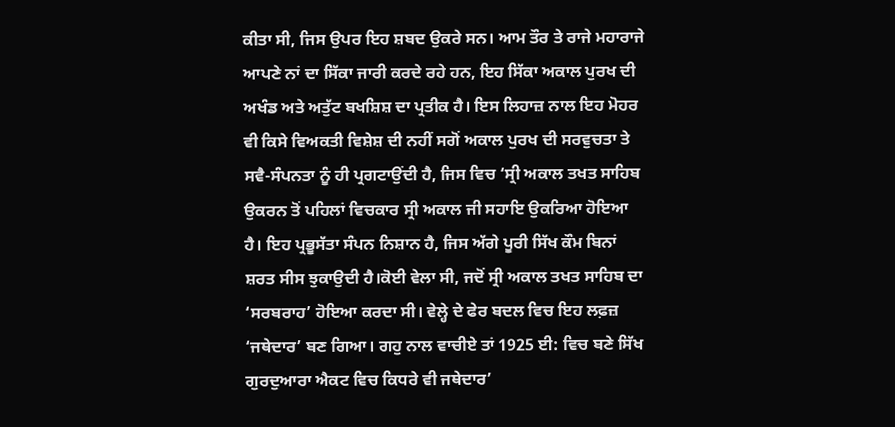ਕੀਤਾ ਸੀ, ਜਿਸ ਉਪਰ ਇਹ ਸ਼ਬਦ ਉਕਰੇ ਸਨ। ਆਮ ਤੌਰ ਤੇ ਰਾਜੇ ਮਹਾਰਾਜੇ ਆਪਣੇ ਨਾਂ ਦਾ ਸਿੱਕਾ ਜਾਰੀ ਕਰਦੇ ਰਹੇ ਹਨ, ਇਹ ਸਿੱਕਾ ਅਕਾਲ ਪੁਰਖ ਦੀ ਅਖੰਡ ਅਤੇ ਅਤੁੱਟ ਬਖਸ਼ਿਸ਼ ਦਾ ਪ੍ਰਤੀਕ ਹੈ। ਇਸ ਲਿਹਾਜ਼ ਨਾਲ ਇਹ ਮੋਹਰ ਵੀ ਕਿਸੇ ਵਿਅਕਤੀ ਵਿਸ਼ੇਸ਼ ਦੀ ਨਹੀਂ ਸਗੋਂ ਅਕਾਲ ਪੁਰਖ ਦੀ ਸਰਵੁਚਤਾ ਤੇ ਸਵੈ-ਸੰਪਨਤਾ ਨੂੰ ਹੀ ਪ੍ਰਗਟਾਉਂਦੀ ਹੈ, ਜਿਸ ਵਿਚ ‘ਸ੍ਰੀ ਅਕਾਲ ਤਖਤ ਸਾਹਿਬ ਉਕਰਨ ਤੋਂ ਪਹਿਲਾਂ ਵਿਚਕਾਰ ਸ੍ਰੀ ਅਕਾਲ ਜੀ ਸਹਾਇ ਉਕਰਿਆ ਹੋਇਆ ਹੈ। ਇਹ ਪ੍ਰਭੂਸੱਤਾ ਸੰਪਨ ਨਿਸ਼ਾਨ ਹੈ, ਜਿਸ ਅੱਗੇ ਪੂਰੀ ਸਿੱਖ ਕੌਮ ਬਿਨਾਂ ਸ਼ਰਤ ਸੀਸ ਝੁਕਾਉਦੀ ਹੈ।ਕੋਈ ਵੇਲਾ ਸੀ, ਜਦੋਂ ਸ੍ਰੀ ਅਕਾਲ ਤਖਤ ਸਾਹਿਬ ਦਾ ‘ਸਰਬਰਾਹ’ ਹੋਇਆ ਕਰਦਾ ਸੀ। ਵੇਲ੍ਹੇ ਦੇ ਫੇਰ ਬਦਲ ਵਿਚ ਇਹ ਲਫ਼ਜ਼ ‘ਜਥੇਦਾਰ’ ਬਣ ਗਿਆ। ਗਹੁ ਨਾਲ ਵਾਚੀਏ ਤਾਂ 1925 ਈ: ਵਿਚ ਬਣੇ ਸਿੱਖ ਗੁਰਦੁਆਰਾ ਐਕਟ ਵਿਚ ਕਿਧਰੇ ਵੀ ਜਥੇਦਾਰ’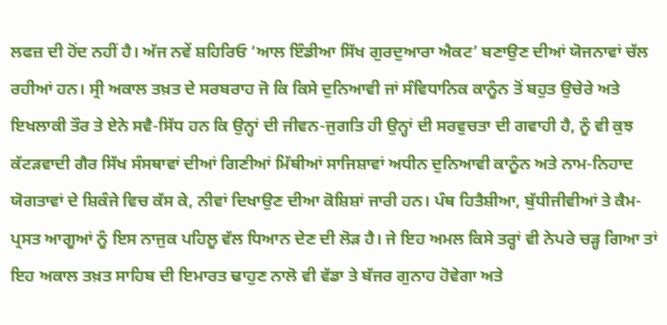ਲਫਜ਼ ਦੀ ਹੋਂਦ ਨਹੀਂ ਹੈ। ਅੱਜ ਨਵੇਂ ਸ਼ਹਿਰਿਓ ‘ਆਲ ਇੰਡੀਆ ਸਿੱਖ ਗੁਰਦੁਆਰਾ ਐਕਟ’ ਬਣਾਉਣ ਦੀਆਂ ਯੋਜਨਾਵਾਂ ਚੱਲ ਰਹੀਆਂ ਹਨ। ਸ੍ਰੀ ਅਕਾਲ ਤਖ਼ਤ ਦੇ ਸਰਬਰਾਹ ਜੋ ਕਿ ਕਿਸੇ ਦੁਨਿਆਵੀ ਜਾਂ ਸੰਵਿਧਾਨਿਕ ਕਾਨੂੰਨ ਤੋਂ ਬਹੁਤ ਉਚੇਰੇ ਅਤੇ ਇਖਲਾਕੀ ਤੌਰ ਤੇ ਏਨੇ ਸਵੈ-ਸਿੱਧ ਹਨ ਕਿ ਉਨ੍ਹਾਂ ਦੀ ਜੀਵਨ-ਜੁਗਤਿ ਹੀ ਉਨ੍ਹਾਂ ਦੀ ਸਰਵੁਚਤਾ ਦੀ ਗਵਾਹੀ ਹੈ, ਨੂੰ ਵੀ ਕੁਝ ਕੱਟੜਵਾਦੀ ਗੈਰ ਸਿੱਖ ਸੰਸਥਾਵਾਂ ਦੀਆਂ ਗਿਣੀਆਂ ਮਿੱਥੀਆਂ ਸਾਜਿਸ਼ਾਵਾਂ ਅਧੀਨ ਦੁਨਿਆਵੀ ਕਾਨੂੰਨ ਅਤੇ ਨਾਮ-ਨਿਹਾਦ ਯੋਗਤਾਵਾਂ ਦੇ ਸ਼ਿਕੰਜੇ ਵਿਚ ਕੱਸ ਕੇ, ਨੀਵਾਂ ਦਿਖਾਉਣ ਦੀਆ ਕੋਸ਼ਿਸ਼ਾਂ ਜਾਰੀ ਹਨ। ਪੰਥ ਹਿਤੈਸ਼ੀਆ, ਬੁੱਧੀਜੀਵੀਆਂ ਤੇ ਕੈਮ-ਪ੍ਰਸਤ ਆਗੂਆਂ ਨੂੰ ਇਸ ਨਾਜੁਕ ਪਹਿਲੂ ਵੱਲ ਧਿਆਨ ਦੇਣ ਦੀ ਲੋੜ ਹੈ। ਜੇ ਇਹ ਅਮਲ ਕਿਸੇ ਤਰ੍ਹਾਂ ਵੀ ਨੇਪਰੇ ਚੜ੍ਹ ਗਿਆ ਤਾਂ ਇਹ ਅਕਾਲ ਤਖ਼ਤ ਸਾਹਿਬ ਦੀ ਇਮਾਰਤ ਢਾਹੁਣ ਨਾਲੋ ਵੀ ਵੱਡਾ ਤੇ ਬੱਜਰ ਗੁਨਾਹ ਹੋਵੇਗਾ ਅਤੇ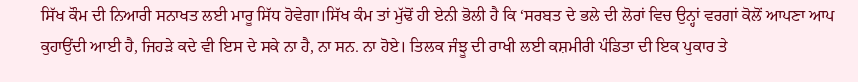ਸਿੱਖ ਕੌਮ ਦੀ ਨਿਆਰੀ ਸਨਾਖਤ ਲਈ ਮਾਰੂ ਸਿੱਧ ਹੋਵੇਗਾ।ਸਿੱਖ ਕੰਮ ਤਾਂ ਮੁੱਢੋਂ ਹੀ ਏਨੀ ਭੋਲੀ ਹੈ ਕਿ ‘ਸਰਬਤ ਦੇ ਭਲੇ ਦੀ ਲੋਰਾਂ ਵਿਚ ਉਨ੍ਹਾਂ ਵਰਗਾਂ ਕੋਲੋਂ ਆਪਣਾ ਆਪ ਕੁਹਾਉਂਦੀ ਆਈ ਹੈ, ਜਿਹੜੇ ਕਦੇ ਵੀ ਇਸ ਦੇ ਸਕੇ ਨਾ ਹੈ, ਨਾ ਸਨ. ਨਾ ਹੋਏ। ਤਿਲਕ ਜੰਝੂ ਦੀ ਰਾਖੀ ਲਈ ਕਸ਼ਮੀਰੀ ਪੰਡਿਤਾ ਦੀ ਇਕ ਪੁਕਾਰ ਤੇ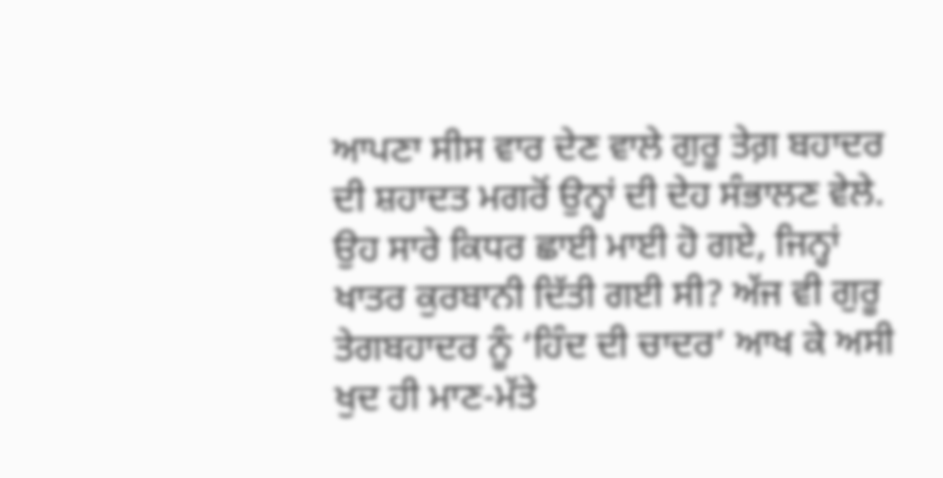ਆਪਣਾ ਸੀਸ ਵਾਰ ਦੇਣ ਵਾਲੇ ਗੁਰੂ ਤੇਗ਼ ਬਹਾਦਰ ਦੀ ਸ਼ਹਾਦਤ ਮਗਰੋਂ ਉਨ੍ਹਾਂ ਦੀ ਦੇਹ ਸੰਭਾਲਣ ਵੇਲੇ. ਉਹ ਸਾਰੇ ਕਿਧਰ ਛਾਈ ਮਾਈ ਹੋ ਗਏ, ਜਿਨ੍ਹਾਂ ਖਾਤਰ ਕੁਰਬਾਨੀ ਦਿੱਤੀ ਗਈ ਸੀ? ਅੱਜ ਵੀ ਗੁਰੂ ਤੇਗਬਹਾਦਰ ਨੂੰ ‘ਹਿੰਦ ਦੀ ਚਾਦਰ’ ਆਖ ਕੇ ਅਸੀ ਖੁਦ ਹੀ ਮਾਣ-ਮੱਤੇ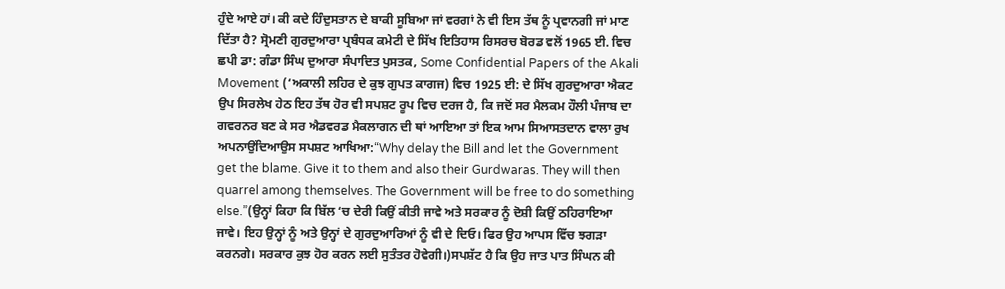ਹੁੰਦੇ ਆਏ ਹਾਂ। ਕੀ ਕਦੇ ਹਿੰਦੁਸਤਾਨ ਦੇ ਬਾਕੀ ਸੂਬਿਆ ਜਾਂ ਵਰਗਾਂ ਨੇ ਵੀ ਇਸ ਤੱਥ ਨੂੰ ਪ੍ਰਵਾਨਗੀ ਜਾਂ ਮਾਣ ਦਿੱਤਾ ਹੈ? ਸ੍ਰੋਮਣੀ ਗੁਰਦੁਆਰਾ ਪ੍ਰਬੰਧਕ ਕਮੇਟੀ ਦੇ ਸਿੱਖ ਇਤਿਹਾਸ ਰਿਸਰਚ ਬੋਰਡ ਵਲੋਂ 1965 ਈ. ਵਿਚ ਛਪੀ ਡਾ: ਗੰਡਾ ਸਿੰਘ ਦੁਆਰਾ ਸੰਪਾਦਿਤ ਪੁਸਤਕ, Some Confidential Papers of the Akali Movement (‘ਅਕਾਲੀ ਲਹਿਰ ਦੇ ਕੁਝ ਗੁਪਤ ਕਾਗਜ) ਵਿਚ 1925 ਈ: ਦੇ ਸਿੱਖ ਗੁਰਦੁਆਰਾ ਐਕਟ ਉਪ ਸਿਰਲੇਖ ਹੇਠ ਇਹ ਤੱਥ ਹੋਰ ਵੀ ਸਪਸ਼ਟ ਰੂਪ ਵਿਚ ਦਰਜ ਹੈ, ਕਿ ਜਦੋਂ ਸਰ ਮੈਲਕਮ ਹੌਲੀ ਪੰਜਾਬ ਦਾ ਗਵਰਨਰ ਬਣ ਕੇ ਸਰ ਐਡਵਰਡ ਮੈਕਲਾਗਨ ਦੀ ਥਾਂ ਆਇਆ ਤਾਂ ਇਕ ਆਮ ਸਿਆਸਤਦਾਨ ਵਾਲਾ ਰੁਖ ਅਪਨਾਉਂਦਿਆਉਸ ਸਪਸ਼ਟ ਆਖਿਆ:“Why delay the Bill and let the Government get the blame. Give it to them and also their Gurdwaras. They will then quarrel among themselves. The Government will be free to do something else.”(ਉਨ੍ਹਾਂ ਕਿਹਾ ਕਿ ਬਿੱਲ ‘ਚ ਦੇਰੀ ਕਿਉਂ ਕੀਤੀ ਜਾਵੇ ਅਤੇ ਸਰਕਾਰ ਨੂੰ ਦੋਸ਼ੀ ਕਿਉਂ ਠਹਿਰਾਇਆ ਜਾਵੇ। ਇਹ ਉਨ੍ਹਾਂ ਨੂੰ ਅਤੇ ਉਨ੍ਹਾਂ ਦੇ ਗੁਰਦੁਆਰਿਆਂ ਨੂੰ ਵੀ ਦੇ ਦਿਓ। ਫਿਰ ਉਹ ਆਪਸ ਵਿੱਚ ਝਗੜਾ ਕਰਨਗੇ। ਸਰਕਾਰ ਕੁਝ ਹੋਰ ਕਰਨ ਲਈ ਸੁਤੰਤਰ ਹੋਵੇਗੀ।)ਸਪਸ਼ੱਟ ਹੈ ਕਿ ਉਹ ਜਾਤ ਪਾਤ ਸਿੰਘਨ ਕੀ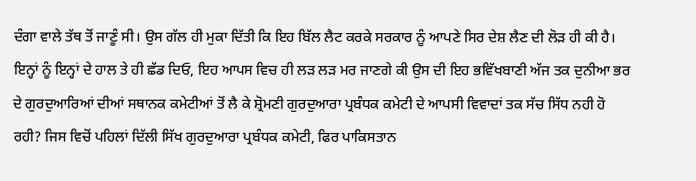ਦੰਗਾ ਵਾਲੇ ਤੱਥ ਤੋਂ ਜਾਣੂੰ ਸੀ। ਉਸ ਗੱਲ ਹੀ ਮੁਕਾ ਦਿੱਤੀ ਕਿ ਇਹ ਬਿੱਲ ਲੈਟ ਕਰਕੇ ਸਰਕਾਰ ਨੂੰ ਆਪਣੇ ਸਿਰ ਦੇਸ਼ ਲੈਣ ਦੀ ਲੋੜ ਹੀ ਕੀ ਹੈ। ਇਨ੍ਹਾਂ ਨੂੰ ਇਨ੍ਹਾਂ ਦੇ ਹਾਲ ਤੇ ਹੀ ਛੱਡ ਦਿਓ, ਇਹ ਆਪਸ ਵਿਚ ਹੀ ਲੜ ਲੜ ਮਰ ਜਾਣਗੇ ਕੀ ਉਸ ਦੀ ਇਹ ਭਵਿੱਖਬਾਣੀ ਅੱਜ ਤਕ ਦੁਨੀਆ ਭਰ ਦੇ ਗੁਰਦੁਆਰਿਆਂ ਦੀਆਂ ਸਥਾਨਕ ਕਮੇਟੀਆਂ ਤੋਂ ਲੈ ਕੇ ਸ਼੍ਰੋਮਣੀ ਗੁਰਦੁਆਰਾ ਪ੍ਰਬੰਧਕ ਕਮੇਟੀ ਦੇ ਆਪਸੀ ਵਿਵਾਦਾਂ ਤਕ ਸੱਚ ਸਿੱਧ ਨਹੀ ਹੋ ਰਹੀ? ਜਿਸ ਵਿਚੋਂ ਪਹਿਲਾਂ ਦਿੱਲੀ ਸਿੱਖ ਗੁਰਦੁਆਰਾ ਪ੍ਰਬੰਧਕ ਕਮੇਟੀ, ਫਿਰ ਪਾਕਿਸਤਾਨ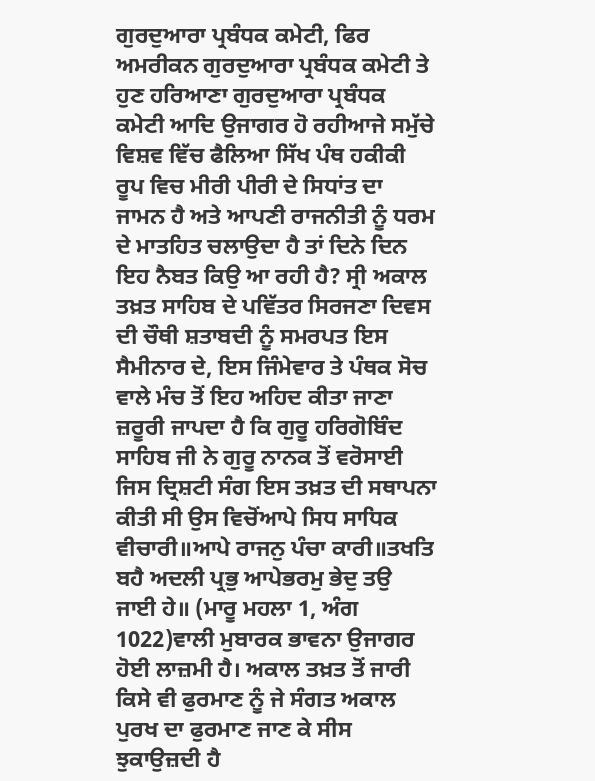ਗੁਰਦੁਆਰਾ ਪ੍ਰਬੰਧਕ ਕਮੇਟੀ, ਫਿਰ ਅਮਰੀਕਨ ਗੁਰਦੁਆਰਾ ਪ੍ਰਬੰਧਕ ਕਮੇਟੀ ਤੇ ਹੁਣ ਹਰਿਆਣਾ ਗੁਰਦੁਆਰਾ ਪ੍ਰਬੰਧਕ ਕਮੇਟੀ ਆਦਿ ਉਜਾਗਰ ਹੋ ਰਹੀਆਜੇ ਸਮੁੱਚੇ ਵਿਸ਼ਵ ਵਿੱਚ ਫੈਲਿਆ ਸਿੱਖ ਪੰਥ ਹਕੀਕੀ ਰੂਪ ਵਿਚ ਮੀਰੀ ਪੀਰੀ ਦੇ ਸਿਧਾਂਤ ਦਾ ਜਾਮਨ ਹੈ ਅਤੇ ਆਪਣੀ ਰਾਜਨੀਤੀ ਨੂੰ ਧਰਮ ਦੇ ਮਾਤਹਿਤ ਚਲਾਉਦਾ ਹੈ ਤਾਂ ਦਿਨੇ ਦਿਨ ਇਹ ਨੈਬਤ ਕਿਉ ਆ ਰਹੀ ਹੈ? ਸ੍ਰੀ ਅਕਾਲ ਤਖ਼ਤ ਸਾਹਿਬ ਦੇ ਪਵਿੱਤਰ ਸਿਰਜਣਾ ਦਿਵਸ ਦੀ ਚੌਥੀ ਸ਼ਤਾਬਦੀ ਨੂੰ ਸਮਰਪਤ ਇਸ ਸੈਮੀਨਾਰ ਦੇ, ਇਸ ਜਿੰਮੇਵਾਰ ਤੇ ਪੰਥਕ ਸੋਚ ਵਾਲੇ ਮੰਚ ਤੋਂ ਇਹ ਅਹਿਦ ਕੀਤਾ ਜਾਣਾ ਜ਼ਰੂਰੀ ਜਾਪਦਾ ਹੈ ਕਿ ਗੁਰੂ ਹਰਿਗੋਬਿੰਦ ਸਾਹਿਬ ਜੀ ਨੇ ਗੁਰੂ ਨਾਨਕ ਤੋਂ ਵਰੋਸਾਈ ਜਿਸ ਦ੍ਰਿਸ਼ਟੀ ਸੰਗ ਇਸ ਤਖ਼ਤ ਦੀ ਸਥਾਪਨਾ ਕੀਤੀ ਸੀ ਉਸ ਵਿਚੋਂਆਪੇ ਸਿਧ ਸਾਧਿਕ ਵੀਚਾਰੀ॥ਆਪੇ ਰਾਜਨੁ ਪੰਚਾ ਕਾਰੀ॥ਤਖਤਿ ਬਹੈ ਅਦਲੀ ਪ੍ਰਭੁ ਆਪੇਭਰਮੁ ਭੇਦੁ ਤਉ ਜਾਈ ਹੇ॥ (ਮਾਰੂ ਮਹਲਾ 1, ਅੰਗ 1022)ਵਾਲੀ ਮੁਬਾਰਕ ਭਾਵਨਾ ਉਜਾਗਰ ਹੋਈ ਲਾਜ਼ਮੀ ਹੈ। ਅਕਾਲ ਤਖ਼ਤ ਤੋਂ ਜਾਰੀ ਕਿਸੇ ਵੀ ਫੁਰਮਾਣ ਨੂੰ ਜੇ ਸੰਗਤ ਅਕਾਲ ਪੁਰਖ ਦਾ ਫੁਰਮਾਣ ਜਾਣ ਕੇ ਸੀਸ ਝੁਕਾਉਜ਼ਦੀ ਹੈ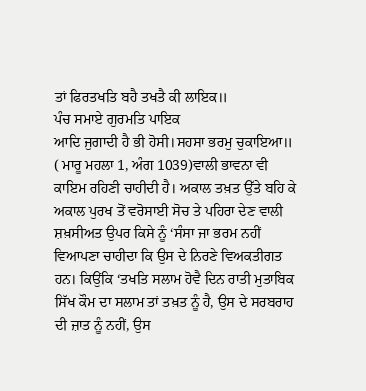ਤਾਂ ਫਿਰਤਖਤਿ ਬਹੈ ਤਖਤੈ ਕੀ ਲਾਇਕ॥
ਪੰਚ ਸਮਾਏ ਗੁਰਮਤਿ ਪਾਇਕ
ਆਦਿ ਜੁਗਾਦੀ ਹੈ ਭੀ ਹੋਸੀ।ਸਹਸਾ ਭਰਮੁ ਚੁਕਾਇਆ॥ ( ਮਾਰੂ ਮਹਲਾ 1, ਅੰਗ 1039)ਵਾਲੀ ਭਾਵਨਾ ਵੀ ਕਾਇਮ ਰਹਿਣੀ ਚਾਹੀਦੀ ਹੈ। ਅਕਾਲ ਤਖ਼ਤ ਉੱਤੇ ਬਹਿ ਕੇ ਅਕਾਲ ਪੁਰਖ ਤੋਂ ਵਰੋਸਾਈ ਸੋਚ ਤੇ ਪਹਿਰਾ ਦੇਣ ਵਾਲੀ ਸ਼ਖ਼ਸੀਅਤ ਉਪਰ ਕਿਸੇ ਨੂੰ ‘ਸੰਸਾ ਜਾ ਭਰਮ ਨਹੀਂ ਵਿਆਪਣਾ ਚਾਹੀਦਾ ਕਿ ਉਸ ਦੇ ਨਿਰਣੇ ਵਿਅਕਤੀਗਤ ਹਨ। ਕਿਉਂਕਿ ‘ਤਖਤਿ ਸਲਾਮ ਹੋਵੈ ਦਿਨ ਰਾਤੀ ਮੁਤਾਬਿਕ ਸਿੱਖ ਕੌਮ ਦਾ ਸਲਾਮ ਤਾਂ ਤਖ਼ਤ ਨੂੰ ਹੈ, ਉਸ ਦੇ ਸਰਬਰਾਹ ਦੀ ਜ਼ਾਤ ਨੂੰ ਨਹੀਂ, ਉਸ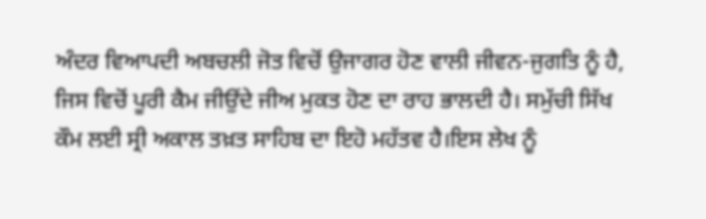ਅੰਦਰ ਵਿਆਪਦੀ ਅਬਚਲੀ ਜੋਤ ਵਿਚੋਂ ਉਜਾਗਰ ਹੋਣ ਵਾਲੀ ਜੀਵਨ-ਜੁਗਤਿ ਨੂੰ ਹੈ, ਜਿਸ ਵਿਚੋਂ ਪੂਰੀ ਕੈਮ ਜੀਉਂਦੇ ਜੀਅ ਮੁਕਤ ਹੋਣ ਦਾ ਰਾਹ ਭਾਲਦੀ ਹੈ। ਸਮੁੱਚੀ ਸਿੱਖ ਕੌਮ ਲਈ ਸ੍ਰੀ ਅਕਾਲ ਤਖ਼ਤ ਸਾਹਿਬ ਦਾ ਇਹੋ ਮਹੱਤਵ ਹੈ।ਇਸ ਲੇਖ ਨੂੰ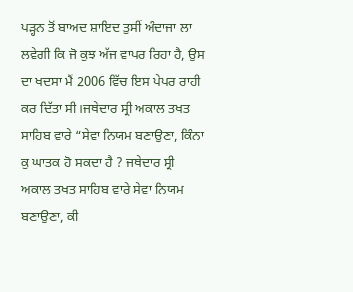ਪੜ੍ਹਨ ਤੋਂ ਬਾਅਦ ਸ਼ਾਇਦ ਤੁਸੀਂ ਅੰਦਾਜਾ ਲਾ ਲਵੇਗੀ ਕਿ ਜੋ ਕੁਝ ਅੱਜ ਵਾਪਰ ਰਿਹਾ ਹੈ, ਉਸ ਦਾ ਖਦਸਾ ਮੈਂ 2006 ਵਿੱਚ ਇਸ ਪੇਪਰ ਰਾਹੀ ਕਰ ਦਿੱਤਾ ਸੀ।ਜਥੇਦਾਰ ਸ੍ਰੀ ਅਕਾਲ ਤਖਤ ਸਾਹਿਬ ਵਾਰੇ “ਸੇਵਾ ਨਿਯਮ ਬਣਾਉਣਾ, ਕਿੰਨਾ ਕੁ ਘਾਤਕ ਹੋ ਸਕਦਾ ਹੈ ? ਜਥੇਦਾਰ ਸ੍ਰੀ ਅਕਾਲ ਤਖਤ ਸਾਹਿਬ ਵਾਰੇ ਸੇਵਾ ਨਿਯਮ ਬਣਾਉਣਾ, ਕੀ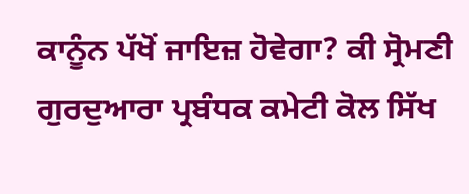ਕਾਨੂੰਨ ਪੱਖੋਂ ਜਾਇਜ਼ ਹੋਵੇਗਾ? ਕੀ ਸ੍ਰੋਮਣੀ ਗੁਰਦੁਆਰਾ ਪ੍ਰਬੰਧਕ ਕਮੇਟੀ ਕੋਲ ਸਿੱਖ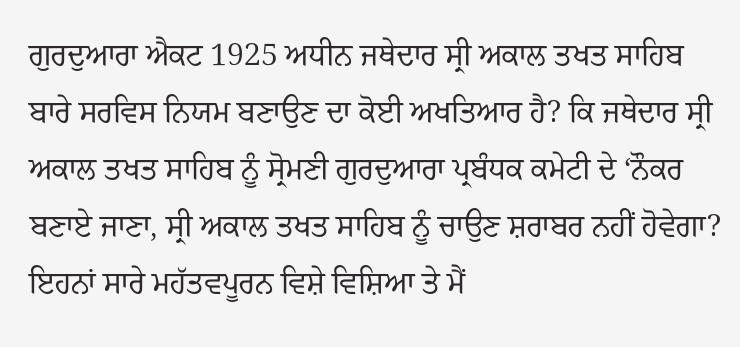ਗੁਰਦੁਆਰਾ ਐਕਟ 1925 ਅਧੀਨ ਜਥੇਦਾਰ ਸ੍ਰੀ ਅਕਾਲ ਤਖਤ ਸਾਹਿਬ ਬਾਰੇ ਸਰਵਿਸ ਨਿਯਮ ਬਣਾਉਣ ਦਾ ਕੋਈ ਅਖਤਿਆਰ ਹੈ? ਕਿ ਜਥੇਦਾਰ ਸ੍ਰੀ ਅਕਾਲ ਤਖਤ ਸਾਹਿਬ ਨੂੰ ਸ੍ਰੋਮਣੀ ਗੁਰਦੁਆਰਾ ਪ੍ਰਬੰਧਕ ਕਮੇਟੀ ਦੇ ‘ਨੌਕਰ ਬਣਾਏ ਜਾਣਾ, ਸ੍ਰੀ ਅਕਾਲ ਤਖਤ ਸਾਹਿਬ ਨੂੰ ਚਾਉਣ ਸ਼ਰਾਬਰ ਨਹੀਂ ਹੋਵੇਗਾ? ਇਹਨਾਂ ਸਾਰੇ ਮਹੱਤਵਪੂਰਨ ਵਿਸ਼ੇ ਵਿਸ਼ਿਆ ਤੇ ਮੈਂ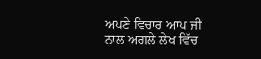ਅਪਣੇ ਵਿਚਾਰ ਆਪ ਜੀ ਨਾਲ ਅਗਲੇ ਲੇਖ ਵਿੱਚ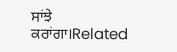ਸਾਂਝੇ ਕਰਾਂਗਾ।Related